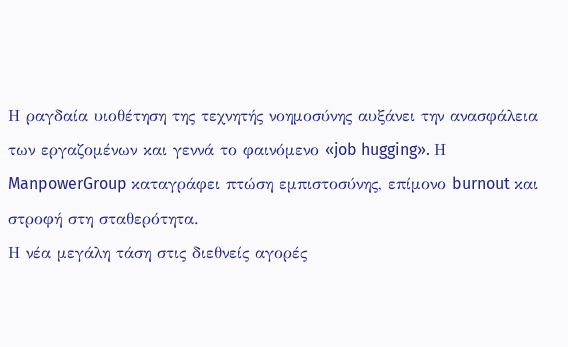Η ραγδαία υιοθέτηση της τεχνητής νοημοσύνης αυξάνει την ανασφάλεια των εργαζομένων και γεννά το φαινόμενο «job hugging». Η ManpowerGroup καταγράφει πτώση εμπιστοσύνης, επίμονο burnout και στροφή στη σταθερότητα.
Η νέα μεγάλη τάση στις διεθνείς αγορές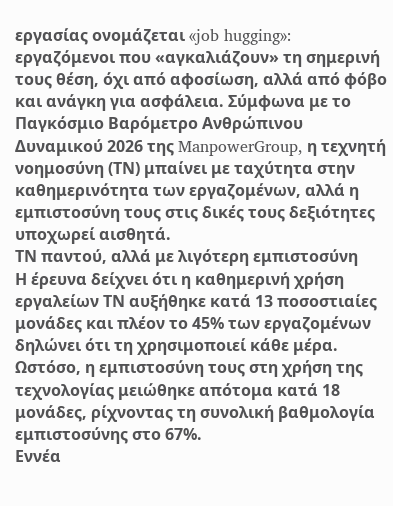εργασίας ονομάζεται «job hugging»: εργαζόμενοι που «αγκαλιάζουν» τη σημερινή τους θέση, όχι από αφοσίωση, αλλά από φόβο και ανάγκη για ασφάλεια. Σύμφωνα με το Παγκόσμιο Βαρόμετρο Ανθρώπινου Δυναμικού 2026 της ManpowerGroup, η τεχνητή νοημοσύνη (ΤΝ) μπαίνει με ταχύτητα στην καθημερινότητα των εργαζομένων, αλλά η εμπιστοσύνη τους στις δικές τους δεξιότητες υποχωρεί αισθητά.
ΤΝ παντού, αλλά με λιγότερη εμπιστοσύνη
Η έρευνα δείχνει ότι η καθημερινή χρήση εργαλείων ΤΝ αυξήθηκε κατά 13 ποσοστιαίες μονάδες και πλέον το 45% των εργαζομένων δηλώνει ότι τη χρησιμοποιεί κάθε μέρα. Ωστόσο, η εμπιστοσύνη τους στη χρήση της τεχνολογίας μειώθηκε απότομα κατά 18 μονάδες, ρίχνοντας τη συνολική βαθμολογία εμπιστοσύνης στο 67%.
Εννέα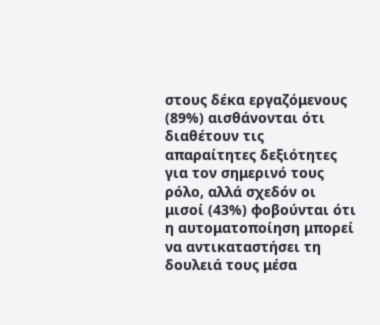στους δέκα εργαζόμενους (89%) αισθάνονται ότι διαθέτουν τις απαραίτητες δεξιότητες για τον σημερινό τους ρόλο, αλλά σχεδόν οι μισοί (43%) φοβούνται ότι η αυτοματοποίηση μπορεί να αντικαταστήσει τη δουλειά τους μέσα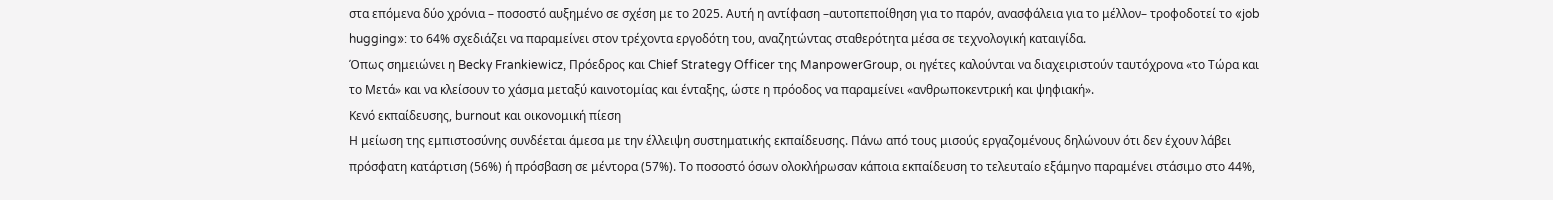στα επόμενα δύο χρόνια – ποσοστό αυξημένο σε σχέση με το 2025. Αυτή η αντίφαση –αυτοπεποίθηση για το παρόν, ανασφάλεια για το μέλλον– τροφοδοτεί το «job hugging»: το 64% σχεδιάζει να παραμείνει στον τρέχοντα εργοδότη του, αναζητώντας σταθερότητα μέσα σε τεχνολογική καταιγίδα.
Όπως σημειώνει η Becky Frankiewicz, Πρόεδρος και Chief Strategy Officer της ManpowerGroup, οι ηγέτες καλούνται να διαχειριστούν ταυτόχρονα «το Τώρα και το Μετά» και να κλείσουν το χάσμα μεταξύ καινοτομίας και ένταξης, ώστε η πρόοδος να παραμείνει «ανθρωποκεντρική και ψηφιακή».
Κενό εκπαίδευσης, burnout και οικονομική πίεση
Η μείωση της εμπιστοσύνης συνδέεται άμεσα με την έλλειψη συστηματικής εκπαίδευσης. Πάνω από τους μισούς εργαζομένους δηλώνουν ότι δεν έχουν λάβει πρόσφατη κατάρτιση (56%) ή πρόσβαση σε μέντορα (57%). Το ποσοστό όσων ολοκλήρωσαν κάποια εκπαίδευση το τελευταίο εξάμηνο παραμένει στάσιμο στο 44%,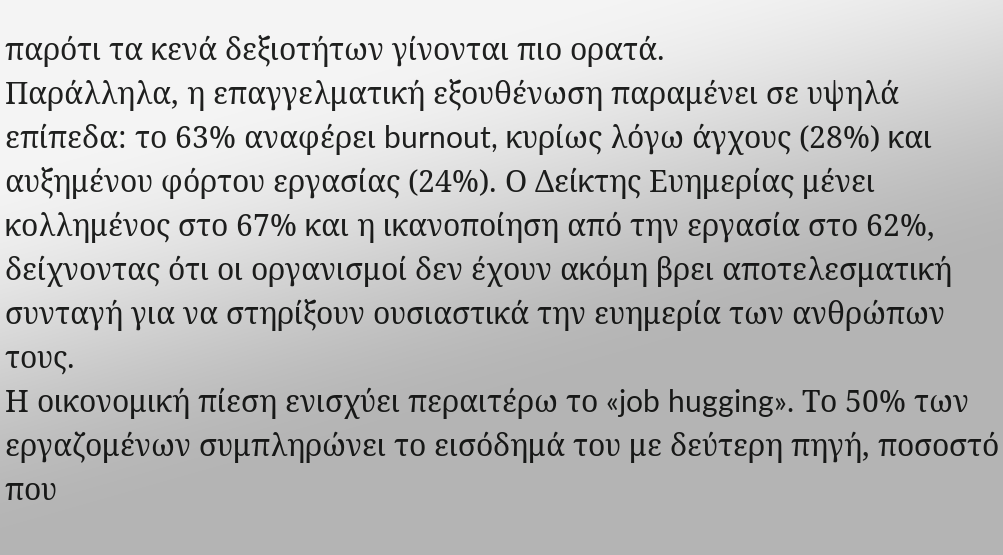παρότι τα κενά δεξιοτήτων γίνονται πιο ορατά.
Παράλληλα, η επαγγελματική εξουθένωση παραμένει σε υψηλά επίπεδα: το 63% αναφέρει burnout, κυρίως λόγω άγχους (28%) και αυξημένου φόρτου εργασίας (24%). Ο Δείκτης Ευημερίας μένει κολλημένος στο 67% και η ικανοποίηση από την εργασία στο 62%, δείχνοντας ότι οι οργανισμοί δεν έχουν ακόμη βρει αποτελεσματική συνταγή για να στηρίξουν ουσιαστικά την ευημερία των ανθρώπων τους.
Η οικονομική πίεση ενισχύει περαιτέρω το «job hugging». Το 50% των εργαζομένων συμπληρώνει το εισόδημά του με δεύτερη πηγή, ποσοστό που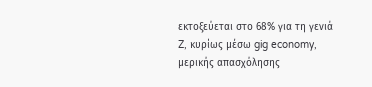εκτοξεύεται στο 68% για τη γενιά Z, κυρίως μέσω gig economy, μερικής απασχόλησης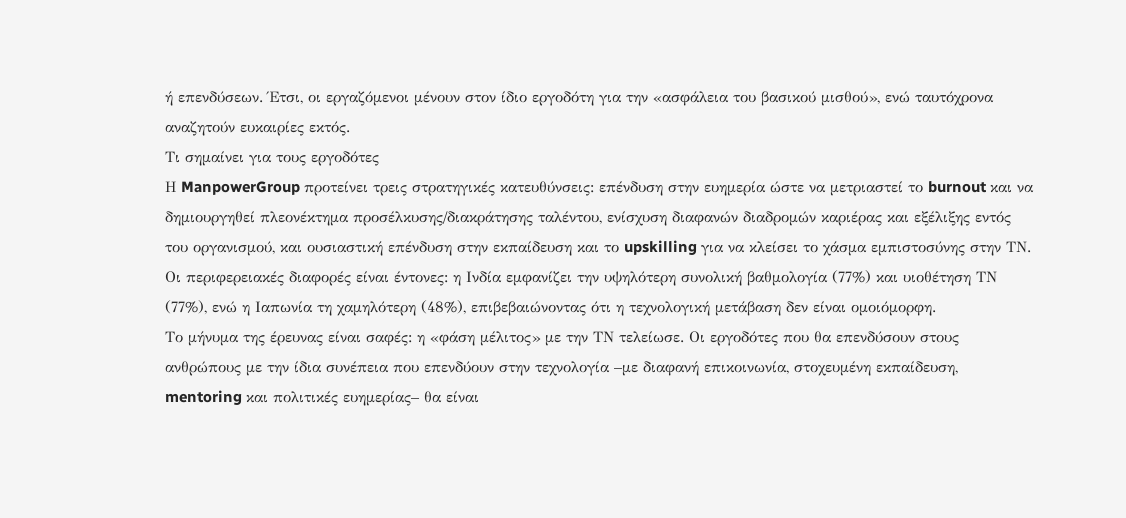ή επενδύσεων. Έτσι, οι εργαζόμενοι μένουν στον ίδιο εργοδότη για την «ασφάλεια του βασικού μισθού», ενώ ταυτόχρονα αναζητούν ευκαιρίες εκτός.
Τι σημαίνει για τους εργοδότες
Η ManpowerGroup προτείνει τρεις στρατηγικές κατευθύνσεις: επένδυση στην ευημερία ώστε να μετριαστεί το burnout και να δημιουργηθεί πλεονέκτημα προσέλκυσης/διακράτησης ταλέντου, ενίσχυση διαφανών διαδρομών καριέρας και εξέλιξης εντός του οργανισμού, και ουσιαστική επένδυση στην εκπαίδευση και το upskilling για να κλείσει το χάσμα εμπιστοσύνης στην ΤΝ.
Οι περιφερειακές διαφορές είναι έντονες: η Ινδία εμφανίζει την υψηλότερη συνολική βαθμολογία (77%) και υιοθέτηση ΤΝ (77%), ενώ η Ιαπωνία τη χαμηλότερη (48%), επιβεβαιώνοντας ότι η τεχνολογική μετάβαση δεν είναι ομοιόμορφη.
Το μήνυμα της έρευνας είναι σαφές: η «φάση μέλιτος» με την ΤΝ τελείωσε. Οι εργοδότες που θα επενδύσουν στους ανθρώπους με την ίδια συνέπεια που επενδύουν στην τεχνολογία –με διαφανή επικοινωνία, στοχευμένη εκπαίδευση, mentoring και πολιτικές ευημερίας– θα είναι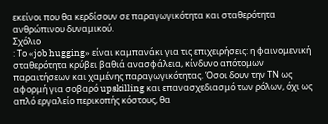εκείνοι που θα κερδίσουν σε παραγωγικότητα και σταθερότητα ανθρώπινου δυναμικού.
Σχόλιο
: Το «job hugging» είναι καμπανάκι για τις επιχειρήσεις: η φαινομενική σταθερότητα κρύβει βαθιά ανασφάλεια, κίνδυνο απότομων παραιτήσεων και χαμένης παραγωγικότητας. Όσοι δουν την ΤΝ ως αφορμή για σοβαρό upskilling και επανασχεδιασμό των ρόλων, όχι ως απλό εργαλείο περικοπής κόστους, θα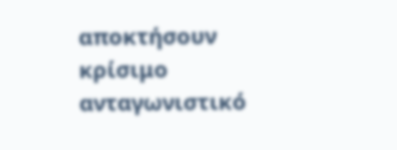αποκτήσουν κρίσιμο ανταγωνιστικό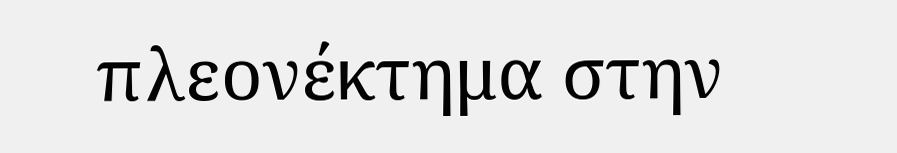πλεονέκτημα στην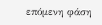επόμενη φάση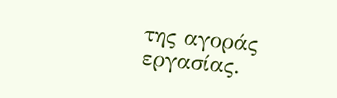της αγοράς εργασίας.